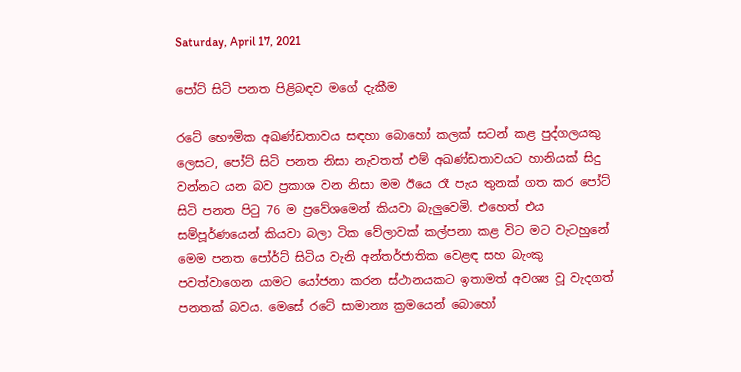Saturday, April 17, 2021

පෝට් සිටි පනත පිළිබඳව මගේ දැකීම

රටේ භෞමික අඛණ්ඩතාවය සඳහා බොහෝ කලක් සටන් කළ පුද්ගලයකු ලෙසට, පෝට් සිටි පනත නිසා නැවතත් එම් අඛණ්ඩතාවයට හානියක් සිදු වන්නට යන බව ප්‍රකාශ වන නිසා මම ඊයෙ රෑ පැය තුනක් ගත කර පෝට් සිටි පනත පිටු 76 ම ප්‍රවේශමෙන් කියවා බැලුවෙමි. එහෙත් එය සම්පූර්ණයෙන් කියවා බලා ටික වේලාවක් කල්පනා කළ විට මට වැටහුනේ මෙම පනත පෝර්ට් සිටිය වැනි අන්තර්ජාතික වෙළඳ සහ බැංකු පවත්වාගෙන යාමට යෝජනා කරන ස්ථානයකට ඉතාමත් අවශ්‍ය වූ වැදගත් පනතක් බවය. මෙසේ රටේ සාමාන්‍ය ක්‍රමයෙන් බොහෝ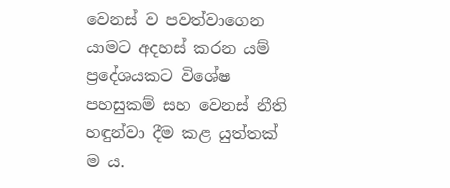වෙනස් ව පවත්වාගෙන යාමට අදහස් කරන යම් ප්‍රදේශයකට විශේෂ පහසුකම් සහ වෙනස් නීති හඳුන්වා දීම කළ යුත්තක් ම ය.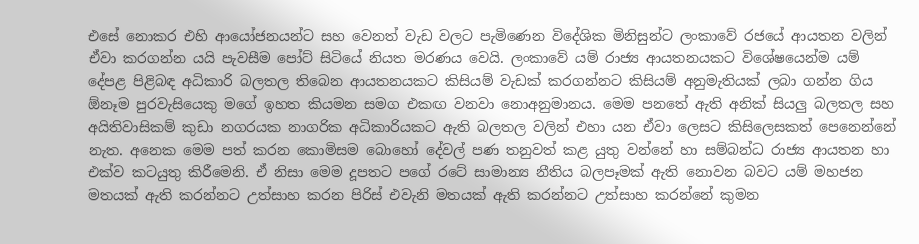එසේ නොකර එහි ආයෝජනයන්ට සහ වෙනත් වැඩ වලට පැමිණෙන විදේශික මිනිසුන්ට ලංකාවේ රජයේ ආයතන වලින් ඒවා කරගන්න යයි පැවසීම පෝට් සිටියේ නියත මරණය වෙයි. ලංකාවේ යම් රාජ්‍ය ආයතනයකට විශේෂයෙන්ම යම් දේපළ පිළිබඳ අධිකාරි බලතල තිබෙන ආයතනයකට කිසියම් වැඩක් කරගන්නට කිසියම් අනුමැතියක් ලබා ගන්න ගිය ඕනෑම පුරවැසියෙකු මගේ ඉහත කියමන සමග එකඟ වනවා නොඅනුමානය. මෙම පනතේ ඇති අනික් සියලු බලතල සහ අයිතිවාසිකම් කුඩා නගරයක නාගරික අධිකාරියකට ඇති බලතල වලින් එහා යන ඒවා ලෙසට කිසිලෙසකත් පෙනෙන්නේ නැත. අනෙක මෙම පත් කරන කොමිසම බොහෝ දේවල් පණ තනුවත් කළ යුතු වන්නේ හා සම්බන්ධ රාජ්‍ය ආයතන හා එක්ව කටයුතු කිරීමෙනි. ඒ නිසා මෙම දූපතට පගේ රටේ සාමාන්‍ය නීතිය බලපෑමක් ඇති නොවන බවට යම් මහජන මතයක් ඇති කරන්නට උත්සාහ කරන පිරිස් එවැනි මතයක් ඇති කරන්නට උත්සාහ කරන්නේ කුමන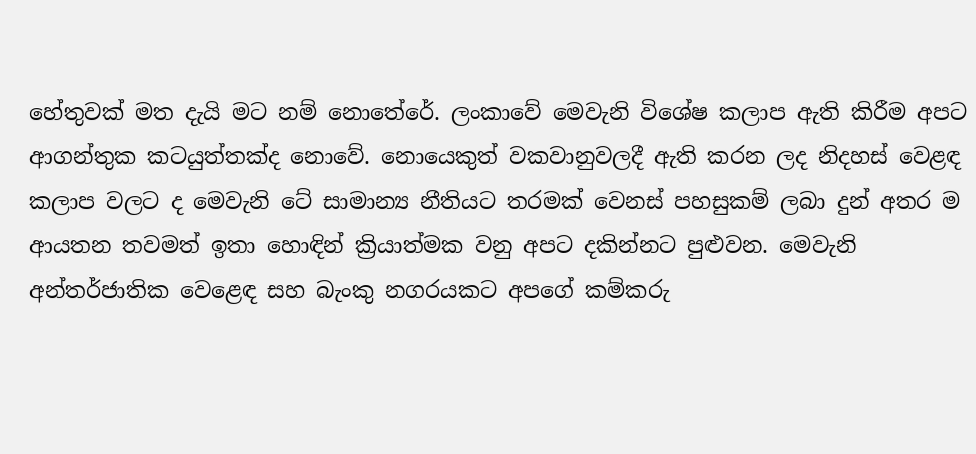හේතුවක් මත දැයි මට නම් නොතේරේ. ලංකාවේ මෙවැනි විශේෂ කලාප ඇති කිරීම අපට ආගන්තුක කටයුත්තක්ද නොවේ. නොයෙකුත් වකවානුවලදී ඇති කරන ලද නිදහස් වෙළඳ කලාප වලට ද මෙවැනි ටේ සාමාන්‍ය නීතියට තරමක් වෙනස් පහසුකම් ලබා දුන් අතර ම ආයතන තවමත් ඉතා හොඳින් ක්‍රියාත්මක වනු අපට දකින්නට පුළුවන. මෙවැනි අන්තර්ජාතික වෙළෙඳ සහ බැංකු නගරයකට අපගේ කම්කරු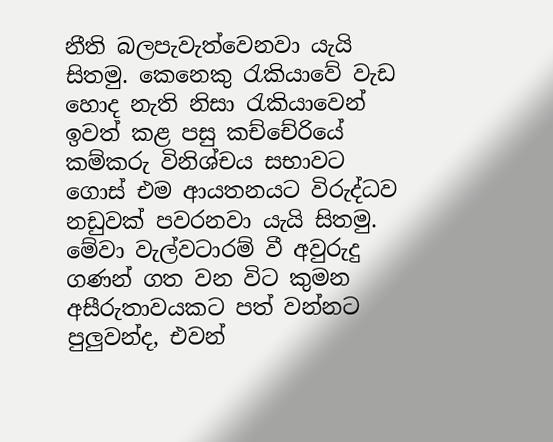නීති බලපැවැත්වෙනවා යැයි සිතමු. කෙනෙකු රැකියාවේ වැඩ හොද නැති නිසා රැකියාවෙන් ඉවත් කළ පසු කච්චේරියේ කම්කරු විනිශ්චය සභාවට ගොස් එම ආයතනයට විරුද්ධව නඩුවක් පවරනවා යැයි සිතමු. මේවා වැල්වටාරම් වී අවුරුදු ගණන් ගත වන විට කුමන අසීරුතාවයකට පත් වන්නට පුලුවන්ද, එවන්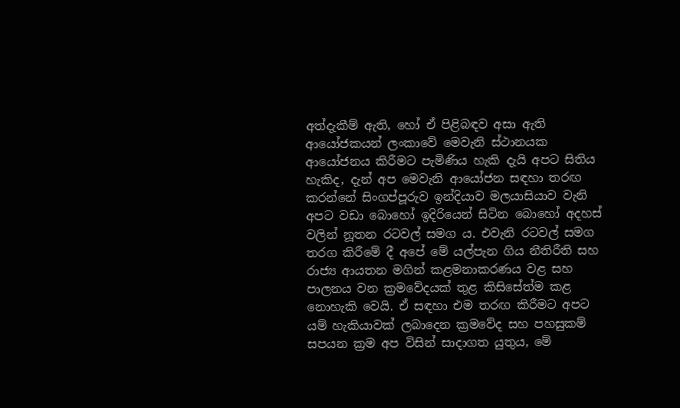අත්දැකීම් ඇති, හෝ ඒ පිළිබඳව අසා ඇති ආයෝජකයන් ලංකාවේ මෙවැනි ස්ථානයක ආයෝජනය කිරීමට පැමිණිය හැකි දැයි අපට සිතිය හැකිද, දැන් අප මෙවැනි ආයෝජන සඳහා තරඟ කරන්නේ සිංගප්පූරුව ඉන්දියාව මලයාසියාව වැනි අපට වඩා බොහෝ ඉදිරියෙන් සිටින බොහෝ අදහස් වලින් නූතන රටවල් සමග ය. එවැනි රටවල් සමග තරග කිරීමේ දී අපේ මේ යල්පැන ගිය නීතිරීති සහ රාජ්‍ය ආයතන මගින් කළමනාකරණය වළ සහ පාලනය වන ක්‍රමවේදයක් තුළ කිසිසේත්ම කළ නොහැකි වෙයි. ඒ සඳහා එම තරඟ කිරීමට අපට යම් හැකියාවක් ලබාදෙන ක්‍රමවේද සහ පහසුකම් සපයන ක්‍රම අප විසින් සාදාගත යුතුය, මේ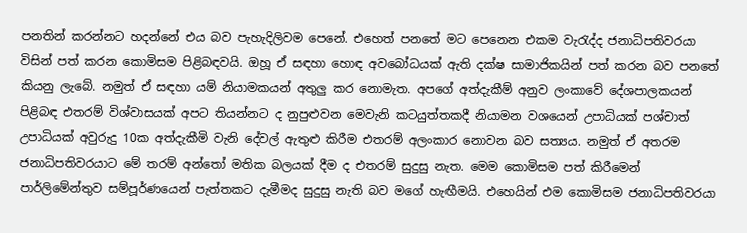පනතින් කරන්නට හදන්නේ එය බව පැහැදිලිවම පෙනේ. එහෙත් පනතේ මට පෙනෙන එකම වැරැද්ද ජනාධිපතිවරයා විසින් පත් කරන කොමිසම පිළිබඳවයි. ඔහූ ඒ සඳහා හොඳ අවබෝධයක් ඇති දක්ෂ සාමාජිකයින් පත් කරන බව පනතේ කියනු ලැබේ. නමුත් ඒ සඳහා යම් නියාමකයන් අතුලු කර නොමැත. අපගේ අත්දැකීම් අනුව ලංකාවේ දේශපාලකයන් පිළිබඳ එතරම් විශ්වාසයක් අපට තියන්නට ද නුපුළුවන මෙවැනි කටයුත්තකදී නියාමන වශයෙන් උපාධියක් පශ්චාත් උපාධියක් අවුරුදු 10ක අත්දැකීමි වැනි දේවල් ඇතුළු කිරීම එතරම් අලංකාර නොවන බව සත්‍යය. නමුත් ඒ අතරම ජනාධිපතිවරයාට මේ තරම් අන්තෝ මතික බලයක් දීම ද එතරම් සුදුසු නැත. මෙම කොමිසම පත් කිරීමෙන් පාර්ලිමේන්තුව සම්පූර්ණයෙන් පැත්තකට දැමීමද සුදුසු නැති බව මගේ හැඟීමයි. එහෙයින් එම කොමිසම ජනාධිපතිවරයා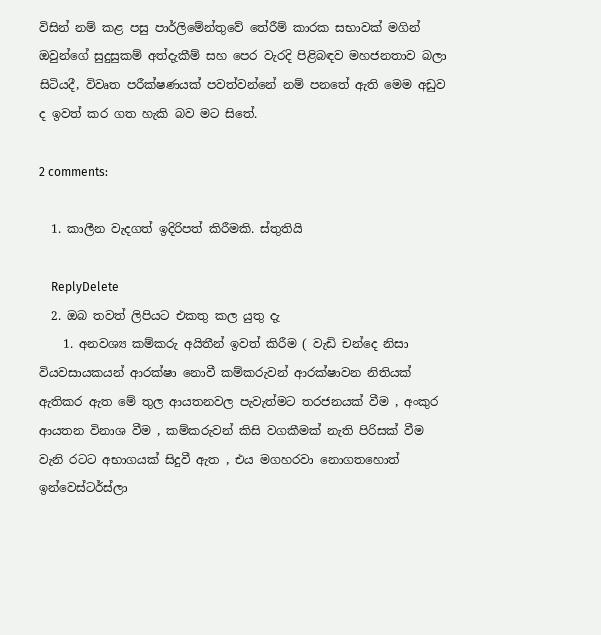විසින් නම් කළ පසු පාර්ලිමේන්තුවේ තේරීම් කාරක සභාවක් මගින් ඔවුන්ගේ සුදුසුකම් අත්දැකීම් සහ පෙර වැරදි පිළිබඳව මහජනතාව බලා සිටියදී, විවෘත පරීක්ෂණයක් පවත්වන්නේ නම් පනතේ ඇති මෙම අඩුව ද ඉවත් කර ගත හැකි බව මට සිතේ.

2 comments:

  1. කාලීන වැදගත් ඉදිරිපත් කිරීමකි. ස්තුතියි

    ReplyDelete
  2. ඔබ තවත් ලිපියට එකතු කල යුතු දැ
    1. අනවශ්‍ය කම්කරු අයිතීන් ඉවත් කිරීම ( වැඩි චන්දෙ නිසා වියවසායකයන් ආරක්ෂා නොවී කම්කරුවන් ආරක්ෂාවන නිතියක් ඇතිකර ඇත මේ තුල ආයතනවල පැවැත්මට තරජනයක් වීම , අංකුර ආයතන විනාශ වීම , කම්කරුවන් කිසි වගකීමක් නැති පිරිසක් වීම වැනි රටට අභාගයක් සිදුවී ඇත , එය මගහරවා නොගතහොත් ඉන්වෙස්ටර්ස්ලා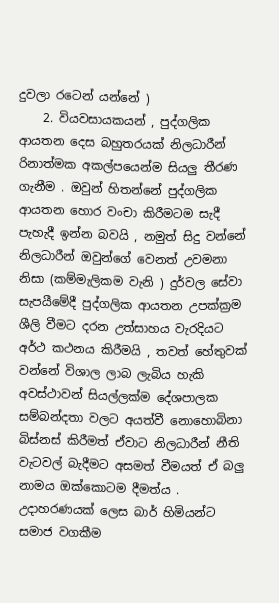දුවලා රටෙන් යන්නේ )
    2. වියවසායකයන් , පුද්ගලික ආයතන දෙස බහුතරයක් නිලධාරීන් රිනාත්මක අකල්පයෙන්ම සියලු තීරණ ගැනීම . ඔවුන් හිතන්නේ පුද්ගලික ආයතන හොර වංචා කිරීමටම සැදී පැහැදී ඉන්න බවයි , නමුත් සිදු වන්නේ නිලධාරීන් ඔවුන්ගේ වෙනත් උවමනා නිසා (කම්මැලිකම වැනි ) දුර්වල සේවා සැපයීමේදී පුද්ගලික ආයතන උපක්ක්‍රම ශීලි වීමට දරන උත්සාහය වැරදියට අර්ථ කථනය කිරීමයි , තවත් හේතුවක් වන්නේ විශාල ලාබ ලැබිය හැකි අවස්ථාවන් සියල්ලක්ම දේශපාලක සම්බන්දතා වලට අයත්වී නොහොබිනා බිස්නස් කිරීමත් ඒවාට නිලධාරීන් නීති වැටවල් බැදීමට අසමත් වීමයත් ඒ බලු නාමය ඔක්කොටම දීමත්ය . උදාහරණයක් ලෙස බාර් හිමියන්ට සමාජ වගකීම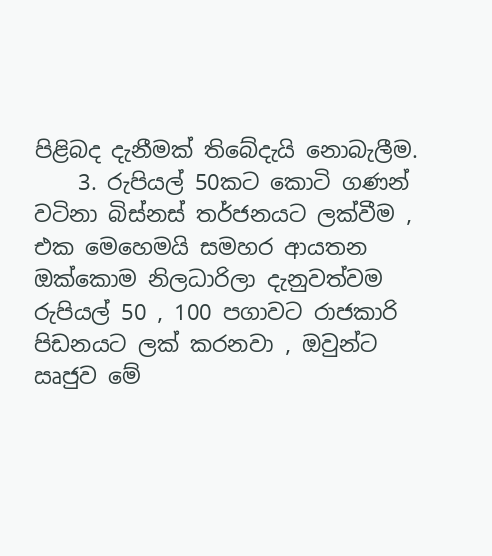පිළිබද දැනීමක් තිබේදැයි නොබැලීම.
    3. රුපියල් 50කට කොටි ගණන් වටිනා බිස්නස් තර්ජනයට ලක්වීම , එක මෙහෙමයි සමහර ආයතන ඔක්කොම නිලධාරිලා දැනුවත්වම රුපියල් 50 , 100 පගාවට රාජකාරි පිඩනයට ලක් කරනවා , ඔවුන්ට ඍජුව මේ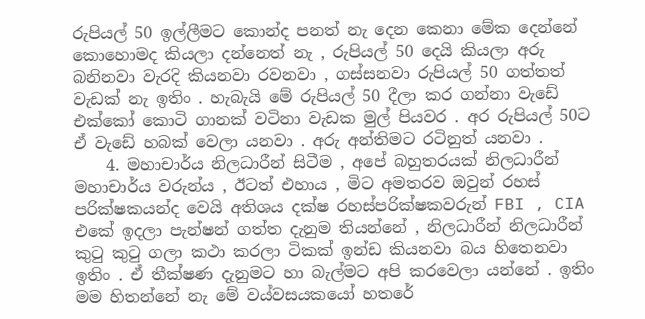රුපියල් 50 ඉල්ලීමට කොන්ද පනත් නැ දෙන කෙනා මේක දෙන්නේ කොහොමද කියලා දන්නෙත් නැ , රුපියල් 50 දෙයි කියලා අරු බනිනවා වැරදි කියනවා රවනවා , ගස්සනවා රුපියල් 50 ගත්තත් වැඩක් නැ ඉතිං . හැබැයි මේ රුපියල් 50 දීලා ක‍ර ගන්නා වැඩේ එක්කෝ කොටි ගානක් වටිනා වැඩක මුල් පියවර . අර රුපියල් 50ට ඒ වැඩේ හබක් වෙලා යනවා . අරු අන්තිමට රටිනුත් යනවා .
    4. මහාචාර්ය නිලධාරීන් සිටීම , අපේ බහුතරයක් නිලධාරීන් මහාචාර්ය වරුන්ය , ඊටත් එහාය , මිට අමතරව ඔවුන් රහස් පරික්ෂකයන්ද වෙයි අතිශය දක්ෂ රහස්පරික්ෂකවරුන් FBI , CIA එකේ ඉදලා පැන්ෂන් ගත්ත දැනුම තියන්නේ , නිලධාරීන් නිලධාරීන් කුටු කුටු ගලා කථා කරලා ටිකක් ඉන්ඩ කියනවා බය හිතෙනවා ඉතිං . ඒ තීක්ෂණ දැනුමට හා බැල්මට අපි කරවෙලා යන්නේ . ඉතිං මම හිතන්නේ නැ මේ වය්වසයකයෝ හතරේ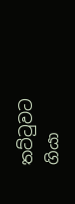තට්ටුවට ගියා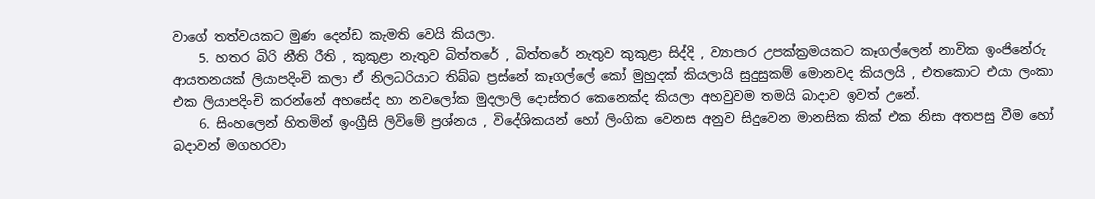වාගේ තත්වයකට මුණ දෙන්ඩ කැමති වෙයි කියලා.
    5. හතර බිරි නීති රීති , කුකුළා නැතුව බිත්තරේ , බිත්තරේ නැතුව කුකුළා සිද්දි , ව්‍යාපාර උපක්ක්‍රමයකට කෑගල්ලෙන් නාවික ඉංජිනේරු ආයතනයක් ලියාපදිංචි කලා ඒ නිලධරියාට තිබ්බ ප්‍රස්නේ කෑගල්ලේ කෝ මුහුදක් කියලායි සුදුසුකම් මොනවද කියලයි , එතකොට එයා ලංකා එක ලියාපදිංචි කරන්නේ අහසේද හා නවලෝක මුදලාලි දොස්තර කෙනෙක්ද කියලා අහවුවම තමයි බාදාව ඉවත් උනේ.
    6. සිංහලෙන් හිතමින් ඉංග්‍රීසි ලිවිමේ ප්‍රශ්නය , විදේශිකයන් හෝ ලිංගික වෙනස අනුව සිදුවෙන මානසික කික් එක නිසා අතපසු වීම හෝ බදාවන් මගහරවා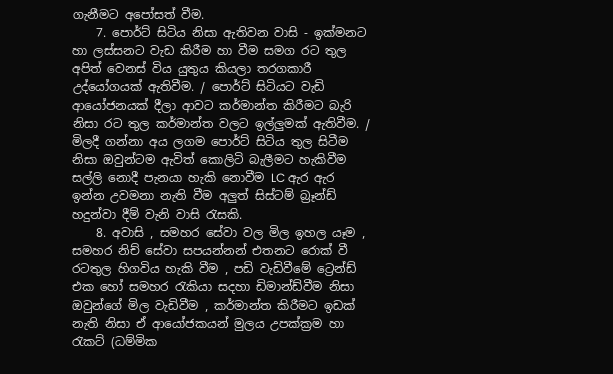ගැනීමට අපෝසත් වීම.
    7. පොර්ට් සිටිය නිසා ඇතිවන වාසි - ඉක්මනට හා ලස්සනට වැඩ කිරීම හා වීම සමග රට තුල අපිත් වෙනස් විය යුතුය කියලා තරගකාරී උද්යෝගයක් ඇතිවීම. / පොර්ට් සිටියට වැඩි ආයෝජනයක් දීලා ආවට කර්මාන්ත කිරීමට බැරි නිසා රට තුල කර්මාන්ත වලට ඉල්ලුමක් ඇතිවීම. / මිලදී ගන්නා අය ලගම පොර්ට් සිටිය තුල සිටීම නිසා ඔවුන්ටම ඇවිත් කොලිටි බැලීමට හැකිවීම සල්ලි නොදී පැනයා හැකි නොවීම LC ඇර ඇර ඉන්න උවමනා නැති වීම අලුත් සිස්ටම් බ්‍රෑන්ඩ් හදුන්වා දීම් වැනි වාසි රැසකි.
    8. අවාසි , සමහර සේවා වල මිල ඉහල යෑම , සමහර නිච් සේවා සපයන්නන් එතනට රොක් වී රටතුල හිගවිය හැකි වීම , පඩි වැඩිවීමේ ට්‍රෙන්ඩ් එක හෝ සමහර රැකියා සදහා ඩිමාන්ඩ්වීම නිසා ඔවුන්ගේ මිල වැඩිවීම , කර්මාන්ත කිරීමට ඉඩක් නැති නිසා ඒ ආයෝජකයන් මුලය උපක්ක්‍රම හා රැකට් (ධම්මික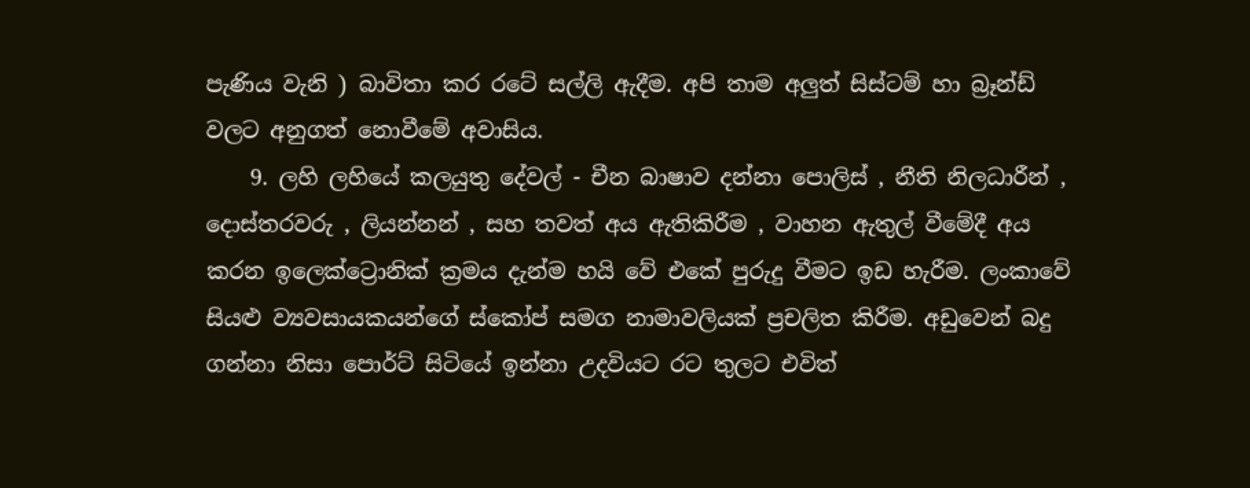පැණිය වැනි ) බාවිතා කර රටේ සල්ලි ඇදීම. අපි තාම අලුත් සිස්ටම් හා බ්‍රෑන්ඩ් වලට අනුගත් නොවීමේ අවාසිය.
    9. ලහි ලහියේ කලයුතු දේවල් - චීන බාෂාව දන්නා පොලිස් , නීති නිලධාරීන් , දොස්තරවරු , ලියන්නන් , සහ තවත් අය ඇතිකිරීම , වාහන ඇතුල් වීමේදී අය කරන ඉලෙක්ට්‍රොනික් ක්‍රමය දැන්ම හයි වේ එකේ පුරුදු වීමට ඉඩ හැරීම. ලංකාවේ සියළු ව්‍යවසායකයන්ගේ ස්කෝප් සමග නාමාවලියක් ප්‍රචලිත කිරීම. අඩුවෙන් බදු ගන්නා නිසා පොර්ට් සිටියේ ඉන්නා උදවියට රට තුලට එවිත්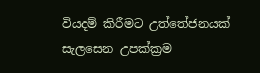වියදම් කිරීමට උත්තේජනයක් සැලසෙන උපක්ක්‍රම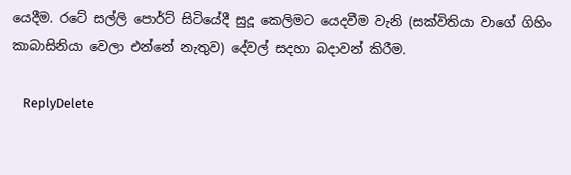යෙදීම. රටේ සල්ලි පොර්ට් සිටියේදී සුදූ කෙලිමට යෙදවීම වැනි (සක්විතියා වාගේ ගිහිං කාබාසිනියා වෙලා එන්නේ නැතුව) දේවල් සදහා බදාවන් කිරීම.

    ReplyDelete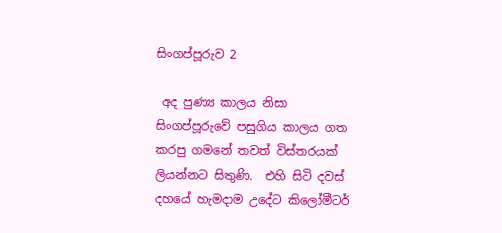සිංගප්පූරුව 2

 අද පුණ්‍ය කාලය නිසා සිංගප්පූරුවේ පසුගිය කාලය ගත කරපු ගමනේ තවත් විස්තරයක් ලියන්නට සිතුණි.  එහි සිටි දවස් දහයේ හැමදාම උදේට කිලෝමීටර්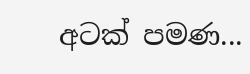අටක් පමණ...